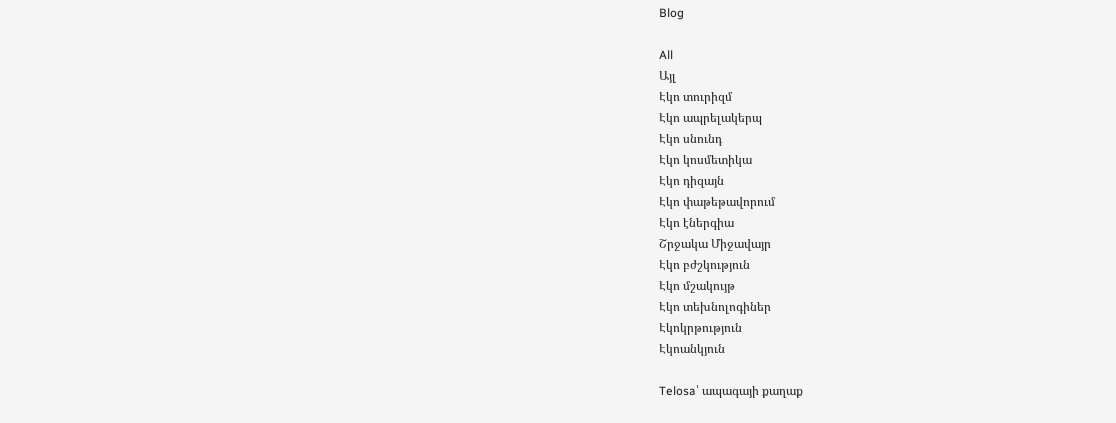Blog

All
Այլ
Էկո տուրիզմ
Էկո ապրելակերպ
Էկո սնունդ
Էկո կոսմետիկա
Էկո դիզայն
Էկո փաթեթավորում
Էկո էներգիա
Շրջակա Միջավայր
Էկո բժշկություն
Էկո մշակույթ
Էկո տեխնոլոգիներ
Էկոկրթություն
Էկոանկյուն

Telosa՝ ապագայի քաղաք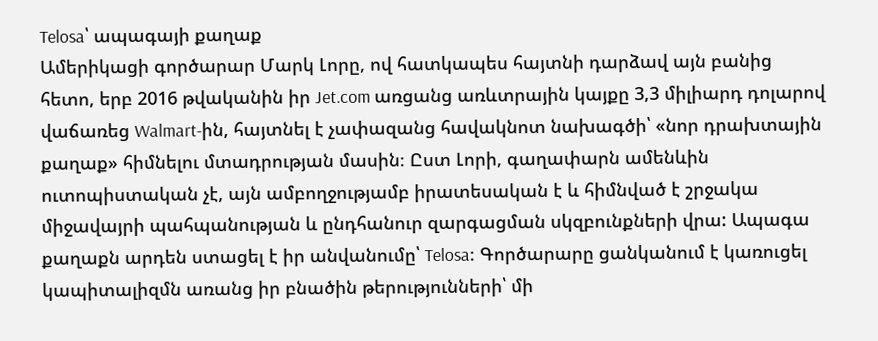Telosa՝ ապագայի քաղաք
Ամերիկացի գործարար Մարկ Լորը, ով հատկապես հայտնի դարձավ այն բանից հետո, երբ 2016 թվականին իր Jet.com առցանց առևտրային կայքը 3,3 միլիարդ դոլարով վաճառեց Walmart-ին, հայտնել է չափազանց հավակնոտ նախագծի՝ «նոր դրախտային քաղաք» հիմնելու մտադրության մասին։ Ըստ Լորի, գաղափարն ամենևին ուտոպիստական չէ, այն ամբողջությամբ իրատեսական է և հիմնված է շրջակա միջավայրի պահպանության և ընդհանուր զարգացման սկզբունքների վրա: Ապագա քաղաքն արդեն ստացել է իր անվանումը՝ Telosa։ Գործարարը ցանկանում է կառուցել կապիտալիզմն առանց իր բնածին թերությունների՝ մի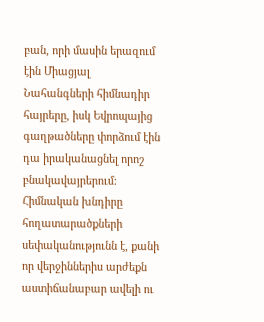բան, որի մասին երազում էին Միացյալ Նահանգների հիմնադիր հայրերը, իսկ Եվրոպայից գաղթածները փորձում էին դա իրականացնել որոշ բնակավայրերում: Հիմնական խնդիրը հողատարածքների սեփականությունն է, քանի որ վերջիններիս արժեքն աստիճանաբար ավելի ու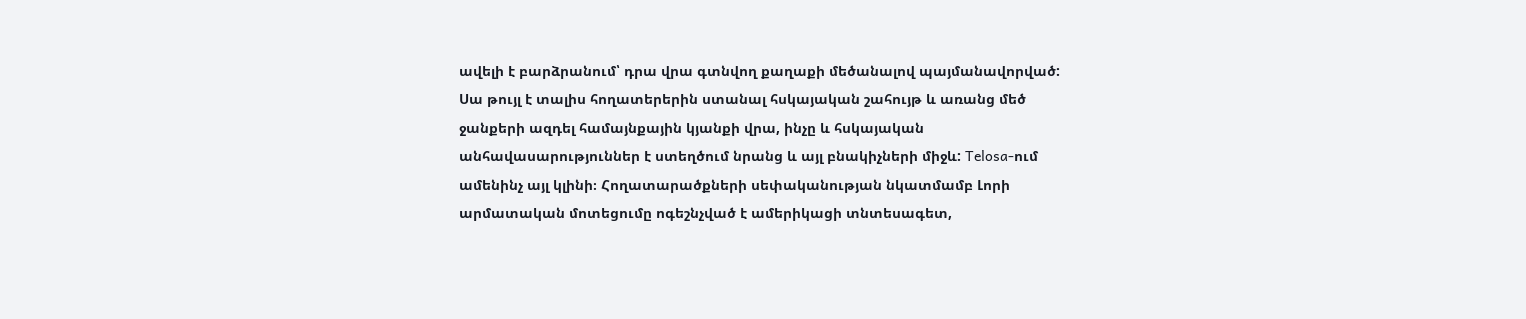ավելի է բարձրանում՝ դրա վրա գտնվող քաղաքի մեծանալով պայմանավորված: Սա թույլ է տալիս հողատերերին ստանալ հսկայական շահույթ և առանց մեծ ջանքերի ազդել համայնքային կյանքի վրա, ինչը և հսկայական անհավասարություններ է ստեղծում նրանց և այլ բնակիչների միջև: Telosa-ում ամենինչ այլ կլինի։ Հողատարածքների սեփականության նկատմամբ Լորի արմատական մոտեցումը ոգեշնչված է ամերիկացի տնտեսագետ,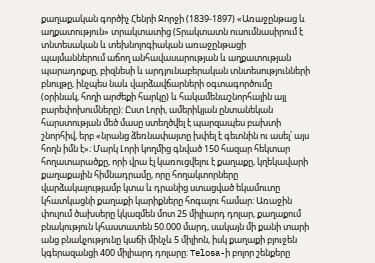քաղաքական գործիչ Հենրի Ջորջի (1839-1897) «Առաջընթաց և աղքատություն» տրակտատից (Տրակտատն ուսումնասիրում է տնտեսական և տեխնոլոգիական առաջընթացի պայմաններում աճող անհավասարության և աղքատության պարադոքսը, բիզնեսի և արդյունաբերական տնտեսությունների բնույթը, ինչպես նաև վարձավճարների օգտագործումը (օրինակ, հողի արժեքի հարկը) և հակամենաշնորհային այլ բարեփոխումները): Ըստ Լորի, ամերիկյան ընտանեկան հարստության մեծ մասը ստեղծվել է պարզապես բախտի շնորհիվ, երբ «նրանց ձեռնափայտը խփել է գետնին ու ասել՝ այս հողն իմն է»։ Մարկ Լորի կողմից գնված 150 հազար հեկտար հողատարածքը, որի վրա էլ կառուցվելու է քաղաքը, կղեկավարի քաղաքային հիմնադրամը, որը հողակտորները վարձակալությամբ կտա և դրանից ստացված եկամուտը կհատկացնի քաղաքի կարիքները հոգալու համար: Առաջին փուլում ծախսերը կկազմեն մոտ 25 միլիարդ դոլար, քաղաքում բնակություն կհաստատեն 50.000 մարդ, սակայն մի քանի տարի անց բնակչությունը կաճի մինչև 5 միլիոն, իսկ քաղաքի բյուջեն կգերազանցի 400 միլիարդ դոլարը: Telosa-ի բոլոր շենքերը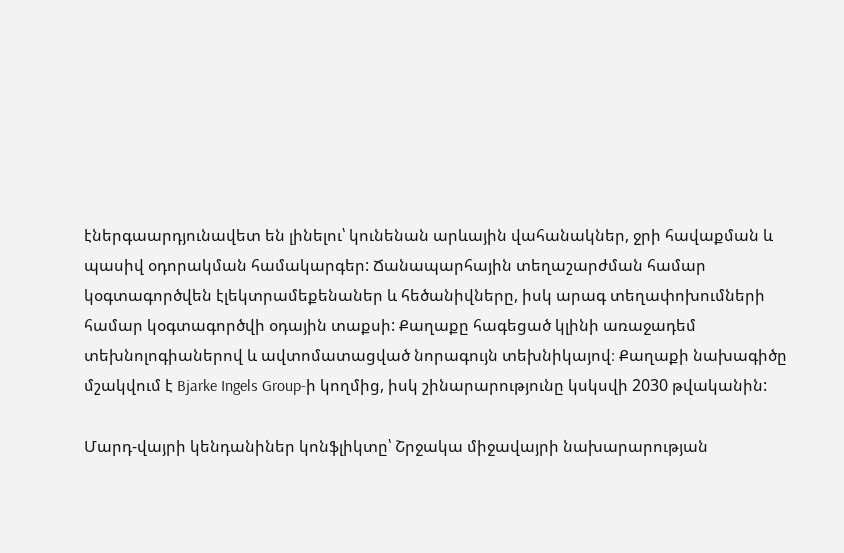էներգաարդյունավետ են լինելու՝ կունենան արևային վահանակներ, ջրի հավաքման և պասիվ օդորակման համակարգեր: Ճանապարհային տեղաշարժման համար կօգտագործվեն էլեկտրամեքենաներ և հեծանիվները, իսկ արագ տեղափոխումների համար կօգտագործվի օդային տաքսի: Քաղաքը հագեցած կլինի առաջադեմ տեխնոլոգիաներով և ավտոմատացված նորագույն տեխնիկայով։ Քաղաքի նախագիծը մշակվում է Bjarke Ingels Group-ի կողմից, իսկ շինարարությունը կսկսվի 2030 թվականին:

Մարդ-վայրի կենդանիներ կոնֆլիկտը՝ Շրջակա միջավայրի նախարարության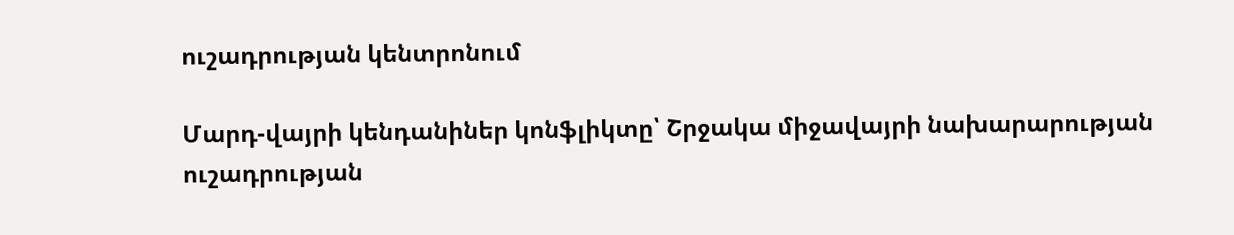ուշադրության կենտրոնում

Մարդ-վայրի կենդանիներ կոնֆլիկտը՝ Շրջակա միջավայրի նախարարության ուշադրության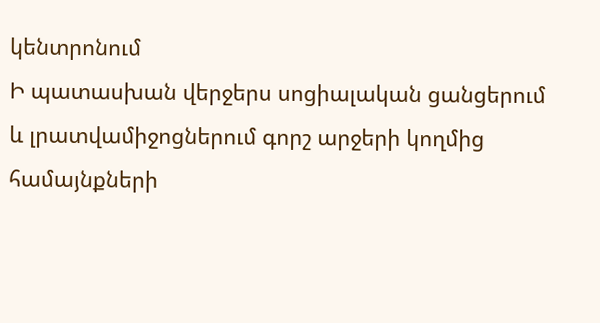կենտրոնում
Ի պատասխան վերջերս սոցիալական ցանցերում և լրատվամիջոցներում գորշ արջերի կողմից համայնքների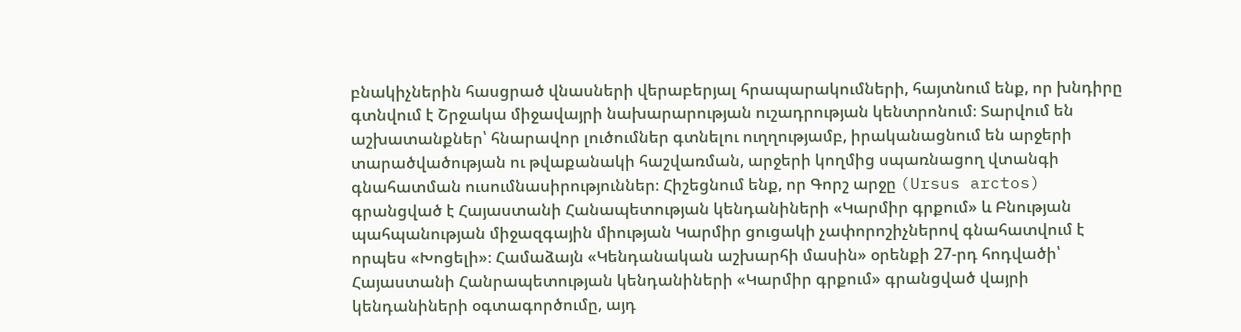բնակիչներին հասցրած վնասների վերաբերյալ հրապարակումների, հայտնում ենք, որ խնդիրը գտնվում է Շրջակա միջավայրի նախարարության ուշադրության կենտրոնում։ Տարվում են աշխատանքներ՝ հնարավոր լուծումներ գտնելու ուղղությամբ, իրականացնում են արջերի տարածվածության ու թվաքանակի հաշվառման, արջերի կողմից սպառնացող վտանգի գնահատման ուսումնասիրություններ։ Հիշեցնում ենք, որ Գորշ արջը (Ursus arctos) գրանցված է Հայաստանի Հանապետության կենդանիների «Կարմիր գրքում» և Բնության պահպանության միջազգային միության Կարմիր ցուցակի չափորոշիչներով գնահատվում է որպես «Խոցելի»։ Համաձայն «Կենդանական աշխարհի մասին» օրենքի 27-րդ հոդվածի՝ Հայաստանի Հանրապետության կենդանիների «Կարմիր գրքում» գրանցված վայրի կենդանիների օգտագործումը, այդ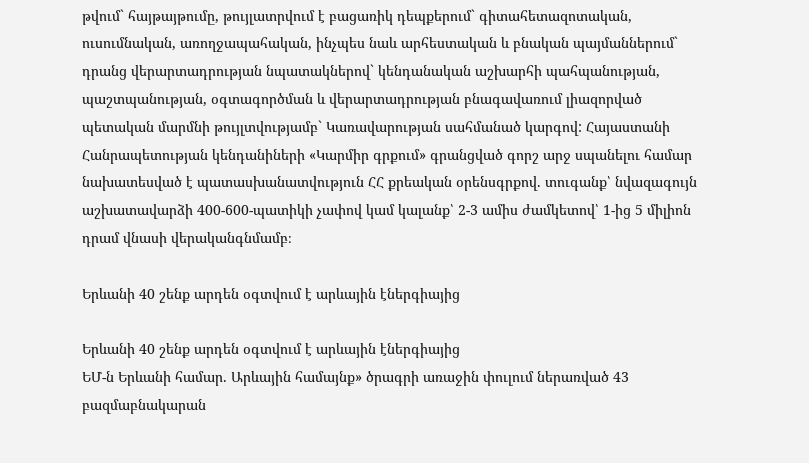թվում` հայթայթումը, թույլատրվում է բացառիկ դեպքերում` գիտահետազոտական, ուսումնական, առողջապահական, ինչպես նաև արհեստական և բնական պայմաններում` դրանց վերարտադրության նպատակներով` կենդանական աշխարհի պահպանության, պաշտպանության, օգտագործման և վերարտադրության բնագավառում լիազորված պետական մարմնի թույլտվությամբ` Կառավարության սահմանած կարգով: Հայաստանի Հանրապետության կենդանիների «Կարմիր գրքում» գրանցված գորշ արջ սպանելու համար նախատեսված է պատասխանատվություն ՀՀ քրեական օրենսգրքով. տուգանք՝ նվազագույն աշխատավարձի 400-600-պատիկի չափով կամ կալանք՝ 2-3 ամիս ժամկետով՝ 1-ից 5 միլիոն դրամ վնասի վերականգնմամբ։

Երևանի 40 շենք արդեն օգտվում է արևային էներգիայից

Երևանի 40 շենք արդեն օգտվում է արևային էներգիայից
ԵՄ-ն Երևանի համար. Արևային համայնք» ծրագրի առաջին փուլում ներառված 43 բազմաբնակարան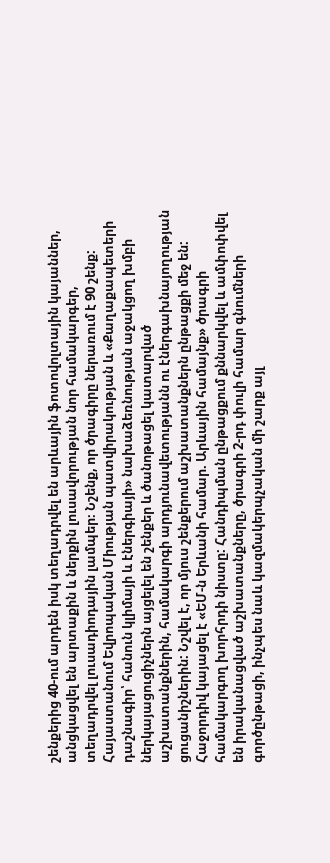շենքերից 40-ում արդեն իսկ տեղադրվել են արևային ֆոտովոլտային կայաններ, անցկացվել են արտաքին և ներքին լուսավորության նոր համակարգեր, տեղադրվել լուսադիոդային լամպեր։ Նշենք, որ ծրագիրը ներառում է 90 շենք: Հայաստանում Եվրոպական Միության պատվիրակության և «Քաղաքապետերի դաշնագիր՝ հանուն կլիմայի և էներգիայի» նախաձեռնության աջակցող խմբի ներկայացուցիչներն այցելել են շենքեր և ծանոթացել կատարված աշխատանքներին, համակարգի արդյունավետությանն ու էներգախնայողության ցուցանիշներին: Նշվել է, որ մյուս շենքերում աշխատանքներն ընթացքի մեջ են: Հաջորդիվ կայացել է «ԵՄ-ն Երևանի համար. Արևային համայնք» ծրագրի համակարգող խորհրդի նիստը: Հանդիպման ընթացքում քննարկվել և ամփոփվել են իրականացված աշխատանքները, ծրագրի 2-րդ փուլի համար գնումների գործընթացի, ինչպես նաև կազմակերպչական մի շարք այլ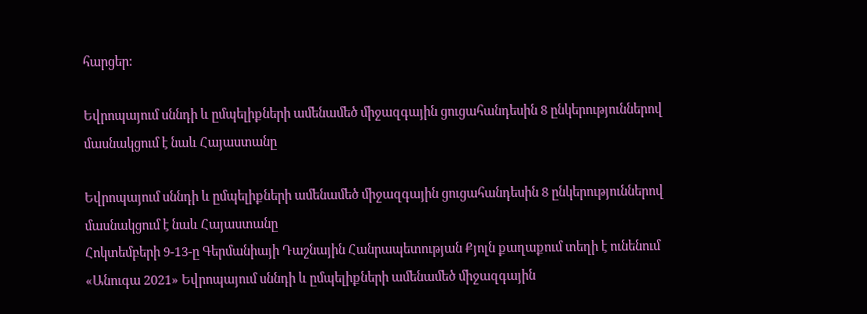հարցեր:

Եվրոպայում սննդի և ըմպելիքների ամենամեծ միջազգային ցուցահանդեսին 8 ընկերություններով մասնակցում է նաև Հայաստանը

Եվրոպայում սննդի և ըմպելիքների ամենամեծ միջազգային ցուցահանդեսին 8 ընկերություններով մասնակցում է նաև Հայաստանը
Հոկտեմբերի 9-13-ը Գերմանիայի Դաշնային Հանրապետության Քյոլն քաղաքում տեղի է ունենում «Անուգա 2021» Եվրոպայում սննդի և ըմպելիքների ամենամեծ միջազգային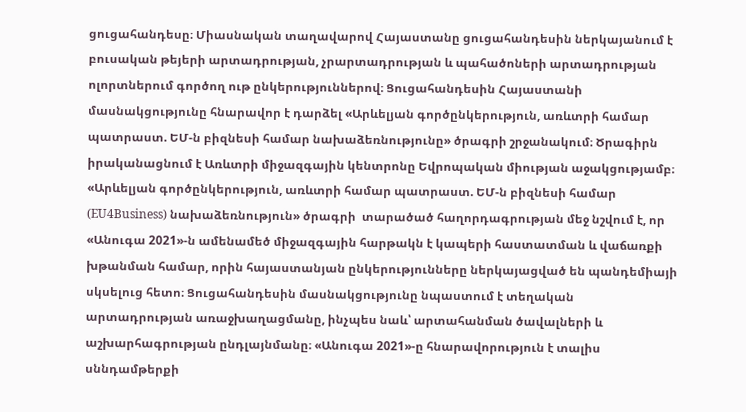ցուցահանդեսը։ Միասնական տաղավարով Հայաստանը ցուցահանդեսին ներկայանում է բուսական թեյերի արտադրության, չրարտադրության և պահածոների արտադրության ոլորտներում գործող ութ ընկերություններով։ Ցուցահանդեսին Հայաստանի մասնակցությունը հնարավոր է դարձել «Արևելյան գործընկերություն, առևտրի համար պատրաստ. ԵՄ-ն բիզնեսի համար նախաձեռնությունը» ծրագրի շրջանակում։ Ծրագիրն իրականացնում է Առևտրի միջազգային կենտրոնը Եվրոպական միության աջակցությամբ։ «Արևելյան գործընկերություն, առևտրի համար պատրաստ. ԵՄ-ն բիզնեսի համար (EU4Business) նախաձեռնություն» ծրագրի  տարածած հաղորդագրության մեջ նշվում է, որ  «Անուգա 2021»-ն ամենամեծ միջազգային հարթակն է կապերի հաստատման և վաճառքի խթանման համար, որին հայաստանյան ընկերությունները ներկայացված են պանդեմիայի սկսելուց հետո։ Ցուցահանդեսին մասնակցությունը նպաստում է տեղական արտադրության առաջխաղացմանը, ինչպես նաև՝ արտահանման ծավալների և աշխարհագրության ընդլայնմանը։ «Անուգա 2021»-ը հնարավորություն է տալիս սննդամթերքի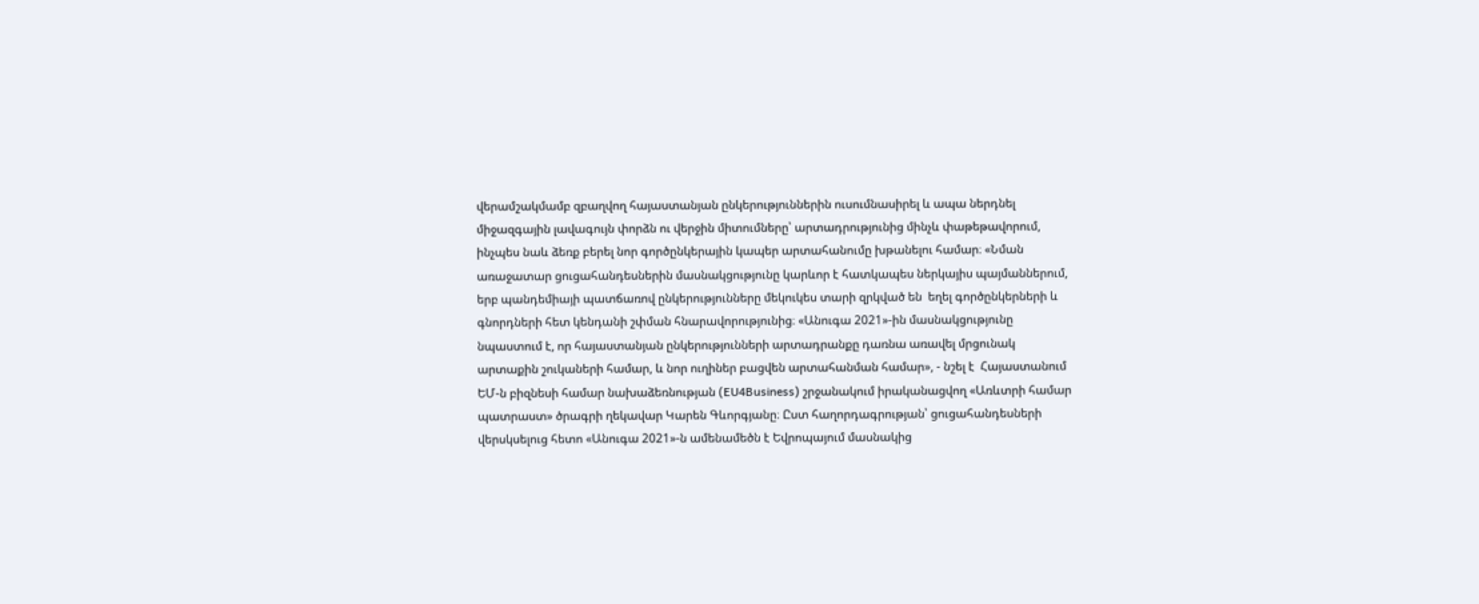վերամշակմամբ զբաղվող հայաստանյան ընկերություններին ուսումնասիրել և ապա ներդնել միջազգային լավագույն փորձն ու վերջին միտումները՝ արտադրությունից մինչև փաթեթավորում, ինչպես նաև ձեռք բերել նոր գործընկերային կապեր արտահանումը խթանելու համար։ «Նման առաջատար ցուցահանդեսներին մասնակցությունը կարևոր է հատկապես ներկայիս պայմաններում, երբ պանդեմիայի պատճառով ընկերությունները մեկուկես տարի զրկված են  եղել գործընկերների և գնորդների հետ կենդանի շփման հնարավորությունից։ «Անուգա 2021»-ին մասնակցությունը նպաստում է, որ հայաստանյան ընկերությունների արտադրանքը դառնա առավել մրցունակ արտաքին շուկաների համար, և նոր ուղիներ բացվեն արտահանման համար», - նշել է  Հայաստանում ԵՄ-ն բիզնեսի համար նախաձեռնության (EU4Business) շրջանակում իրականացվող «Առևտրի համար պատրաստ» ծրագրի ղեկավար Կարեն Գևորգյանը։ Ըստ հաղորդագրության՝ ցուցահանդեսների վերսկսելուց հետո «Անուգա 2021»-ն ամենամեծն է Եվրոպայում մասնակից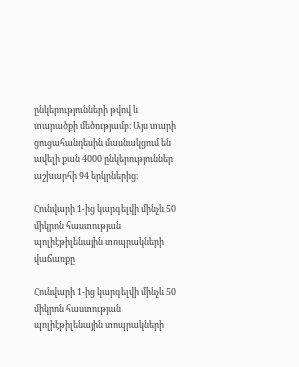ընկերությունների թվով և տարածքի մեծությամբ։ Այս տարի ցուցահանդեսին մասնակցում են ավելի քան 4000 ընկերություններ աշխարհի 94 երկրներից։

Հունվարի 1-ից կարգելվի մինչև 50 միկրոն հաստության պոլիէթիլենային տոպրակների վաճառքը

Հունվարի 1-ից կարգելվի մինչև 50 միկրոն հաստության պոլիէթիլենային տոպրակների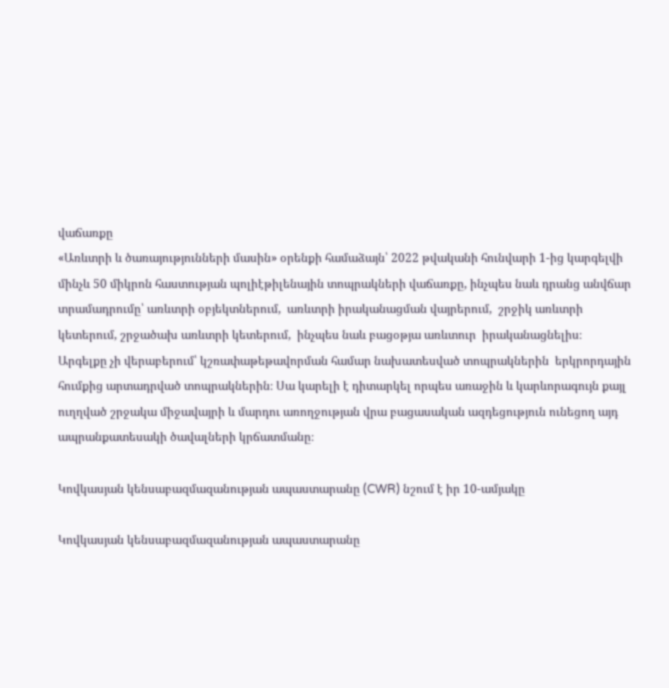վաճառքը
«Առևտրի և ծառայությունների մասին» օրենքի համաձայն՝ 2022 թվականի հունվարի 1-ից կարգելվի մինչև 50 միկրոն հաստության պոլիէթիլենային տոպրակների վաճառքը, ինչպես նաև դրանց անվճար տրամադրումը՝ առևտրի օբյեկտներում,  առևտրի իրականացման վայրերում,  շրջիկ առևտրի կետերում, շրջածախ առևտրի կետերում,  ինչպես նաև բացօթյա առևտուր  իրականացնելիս։  Արգելքը չի վերաբերում՝ կշռափաթեթավորման համար նախատեսված տոպրակներին  երկրորդային հումքից արտադրված տոպրակներին։ Սա կարելի է դիտարկել որպես առաջին և կարևորագույն քայլ ուղղված շրջակա միջավայրի և մարդու առողջության վրա բացասական ազդեցություն ունեցող այդ ապրանքատեսակի ծավալների կրճատմանը։

Կովկասյան կենսաբազմազանության ապաստարանը (CWR) նշում է իր 10-ամյակը

Կովկասյան կենսաբազմազանության ապաստարանը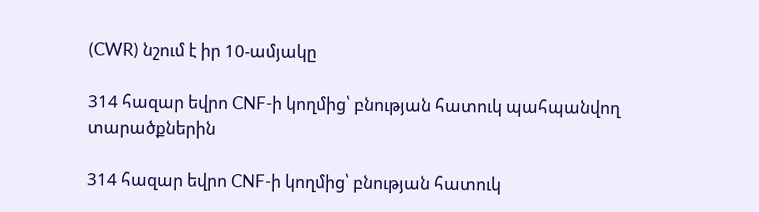(CWR) նշում է իր 10-ամյակը

314 հազար եվրո CNF-ի կողմից՝ բնության հատուկ պահպանվող տարածքներին

314 հազար եվրո CNF-ի կողմից՝ բնության հատուկ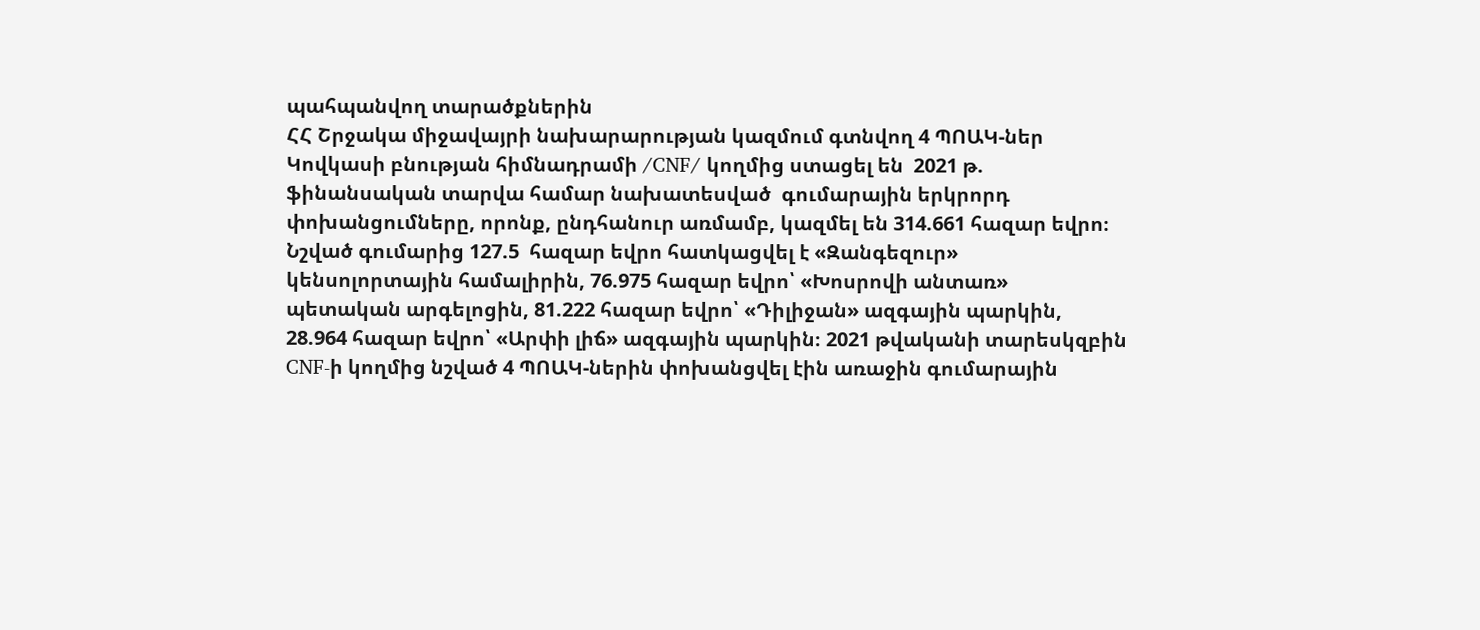պահպանվող տարածքներին
ՀՀ Շրջակա միջավայրի նախարարության կազմում գտնվող 4 ՊՈԱԿ-ներ Կովկասի բնության հիմնադրամի /CNF/ կողմից ստացել են  2021 թ. ֆինանսական տարվա համար նախատեսված  գումարային երկրորդ փոխանցումները, որոնք, ընդհանուր առմամբ, կազմել են 314.661 հազար եվրո։ Նշված գումարից 127.5  հազար եվրո հատկացվել է «Զանգեզուր» կենսոլորտային համալիրին, 76.975 հազար եվրո՝ «Խոսրովի անտառ» պետական արգելոցին, 81.222 հազար եվրո՝ «Դիլիջան» ազգային պարկին, 28.964 հազար եվրո՝ «Արփի լիճ» ազգային պարկին։ 2021 թվականի տարեսկզբին CNF-ի կողմից նշված 4 ՊՈԱԿ-ներին փոխանցվել էին առաջին գումարային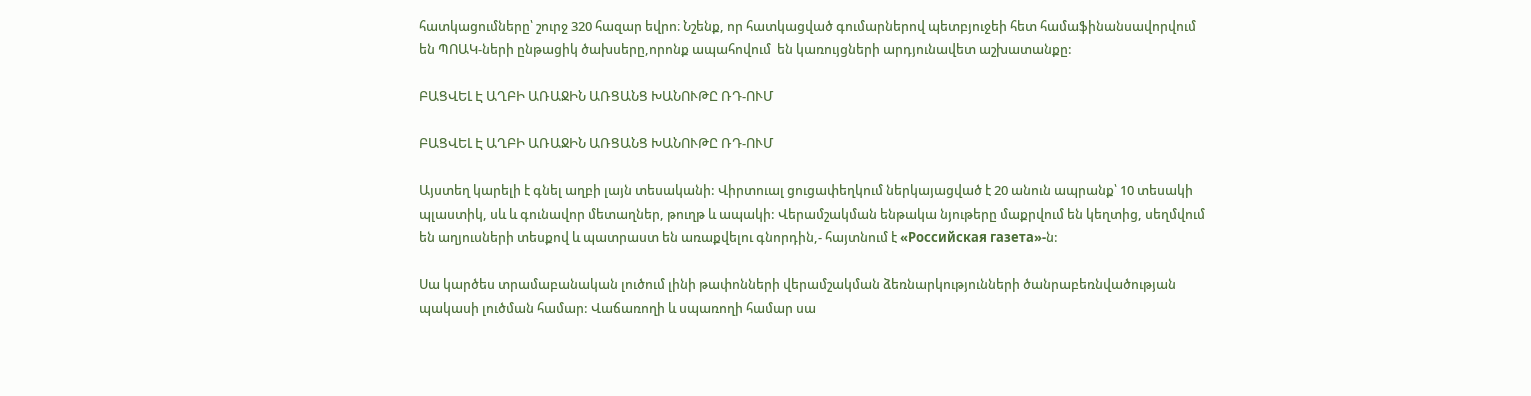հատկացումները՝ շուրջ 320 հազար եվրո։ Նշենք, որ հատկացված գումարներով պետբյուջեի հետ համաֆինանսավորվում են ՊՈԱԿ-ների ընթացիկ ծախսերը,որոնք ապահովում  են կառույցների արդյունավետ աշխատանքը:

ԲԱՑՎԵԼ Է ԱՂԲԻ ԱՌԱՋԻՆ ԱՌՑԱՆՑ ԽԱՆՈՒԹԸ ՌԴ-ՈՒՄ

ԲԱՑՎԵԼ Է ԱՂԲԻ ԱՌԱՋԻՆ ԱՌՑԱՆՑ ԽԱՆՈՒԹԸ ՌԴ-ՈՒՄ

Այստեղ կարելի է գնել աղբի լայն տեսականի: Վիրտուալ ցուցափեղկում ներկայացված է 20 անուն ապրանք՝ 10 տեսակի պլաստիկ, սև և գունավոր մետաղներ, թուղթ և ապակի: Վերամշակման ենթակա նյութերը մաքրվում են կեղտից, սեղմվում են աղյուսների տեսքով և պատրաստ են առաքվելու գնորդին,- հայտնում է «Российская газета»-ն:

Սա կարծես տրամաբանական լուծում լինի թափոնների վերամշակման ձեռնարկությունների ծանրաբեռնվածության պակասի լուծման համար: Վաճառողի և սպառողի համար սա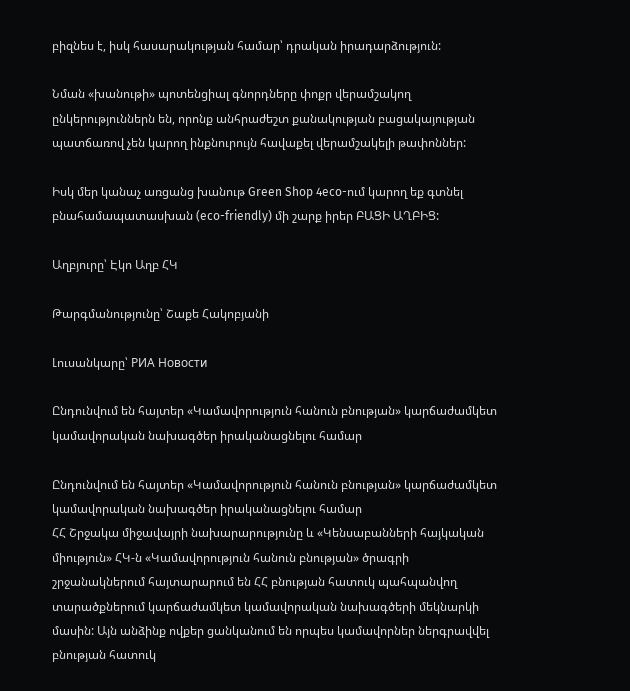բիզնես է, իսկ հասարակության համար՝ դրական իրադարձություն:

Նման «խանութի» պոտենցիալ գնորդները փոքր վերամշակող ընկերություններն են, որոնք անհրաժեշտ քանակության բացակայության պատճառով չեն կարող ինքնուրույն հավաքել վերամշակելի թափոններ:

Իսկ մեր կանաչ առցանց խանութ Green Shop 4eco-ում կարող եք գտնել բնահամապատասխան (eco-friendly) մի շարք իրեր ԲԱՑԻ ԱՂԲԻՑ:

Աղբյուրը՝ Էկո Աղբ ՀԿ

Թարգմանությունը՝ Շաքե Հակոբյանի

Լուսանկարը՝ РИА Новости

Ընդունվում են հայտեր «Կամավորություն հանուն բնության» կարճաժամկետ կամավորական նախագծեր իրականացնելու համար

Ընդունվում են հայտեր «Կամավորություն հանուն բնության» կարճաժամկետ կամավորական նախագծեր իրականացնելու համար
ՀՀ Շրջակա միջավայրի նախարարությունը և «Կենսաբանների հայկական միություն» ՀԿ-ն «Կամավորություն հանուն բնության» ծրագրի շրջանակներում հայտարարում են ՀՀ բնության հատուկ պահպանվող տարածքներում կարճաժամկետ կամավորական նախագծերի մեկնարկի մասին: Այն անձինք ովքեր ցանկանում են որպես կամավորներ ներգրավվել բնության հատուկ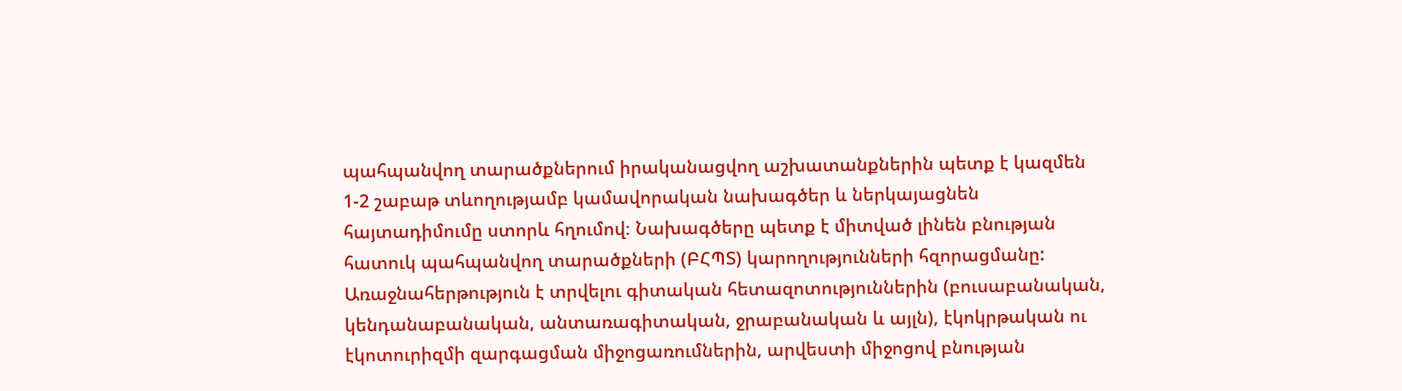պահպանվող տարածքներում իրականացվող աշխատանքներին պետք է կազմեն 1-2 շաբաթ տևողությամբ կամավորական նախագծեր և ներկայացնեն հայտադիմումը ստորև հղումով։ Նախագծերը պետք է միտված լինեն բնության հատուկ պահպանվող տարածքների (ԲՀՊՏ) կարողությունների հզորացմանը: Առաջնահերթություն է տրվելու գիտական հետազոտություններին (բուսաբանական, կենդանաբանական, անտառագիտական, ջրաբանական և այլն), էկոկրթական ու էկոտուրիզմի զարգացման միջոցառումներին, արվեստի միջոցով բնության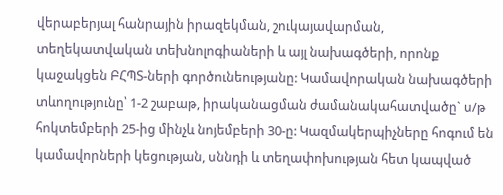վերաբերյալ հանրային իրազեկման, շուկայավարման, տեղեկատվական տեխնոլոգիաների և այլ նախագծերի, որոնք կաջակցեն ԲՀՊՏ-ների գործունեությանը: Կամավորական նախագծերի տևողությունը՝ 1-2 շաբաթ, իրականացման ժամանակահատվածը` ս/թ հոկտեմբերի 25-ից մինչև նոյեմբերի 30-ը: Կազմակերպիչները հոգում են կամավորների կեցության, սննդի և տեղափոխության հետ կապված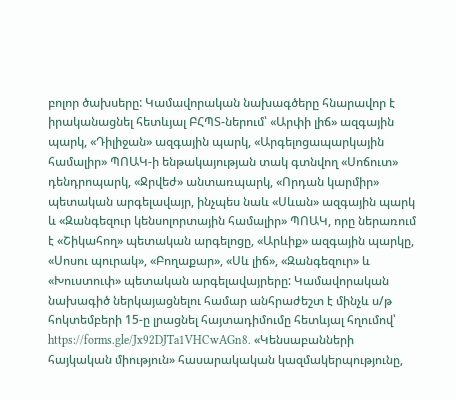բոլոր ծախսերը: Կամավորական նախագծերը հնարավոր է իրականացնել հետևյալ ԲՀՊՏ-ներում՝ «Արփի լիճ» ազգային պարկ, «Դիլիջան» ազգային պարկ, «Արգելոցապարկային համալիր» ՊՈԱԿ-ի ենթակայության տակ գտնվող «Սոճուտ» դենդրոպարկ, «Ջրվեժ» անտառպարկ, «Որդան կարմիր» պետական արգելավայր, ինչպես նաև «Սևան» ազգային պարկ և «Զանգեզուր կենսոլորտային համալիր» ՊՈԱԿ, որը ներառում է «Շիկահող» պետական արգելոցը, «Արևիք» ազգային պարկը, «Սոսու պուրակ», «Բողաքար», «Սև լիճ», «Զանգեզուր» և «Խուստուփ» պետական արգելավայրերը: Կամավորական նախագիծ ներկայացնելու համար անհրաժեշտ է մինչև ս/թ հոկտեմբերի 15-ը լրացնել հայտադիմումը հետևյալ հղումով՝ https://forms.gle/Jx92DJTa1VHCwAGn8. «Կենսաբանների հայկական միություն» հասարակական կազմակերպությունը,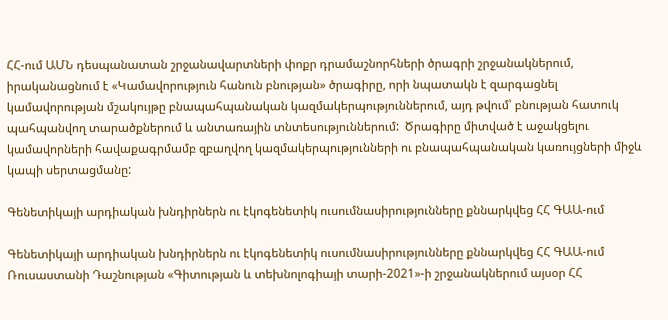ՀՀ-ում ԱՄՆ դեսպանատան շրջանավարտների փոքր դրամաշնորհների ծրագրի շրջանակներում, իրականացնում է «Կամավորություն հանուն բնության» ծրագիրը, որի նպատակն է զարգացնել կամավորության մշակույթը բնապահպանական կազմակերպություններում, այդ թվում՝ բնության հատուկ պահպանվող տարածքներում և անտառային տնտեսություններում:  Ծրագիրը միտված է աջակցելու կամավորների հավաքագրմամբ զբաղվող կազմակերպությունների ու բնապահպանական կառույցների միջև կապի սերտացմանը:

Գենետիկայի արդիական խնդիրներն ու էկոգենետիկ ուսումնասիրությունները քննարկվեց ՀՀ ԳԱԱ-ում

Գենետիկայի արդիական խնդիրներն ու էկոգենետիկ ուսումնասիրությունները քննարկվեց ՀՀ ԳԱԱ-ում
Ռուսաստանի Դաշնության «Գիտության և տեխնոլոգիայի տարի-2021»-ի շրջանակներում այսօր ՀՀ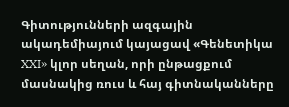Գիտությունների ազգային ակադեմիայում կայացավ «Գենետիկա XXI» կլոր սեղան, որի ընթացքում մասնակից ռուս և հայ գիտնականները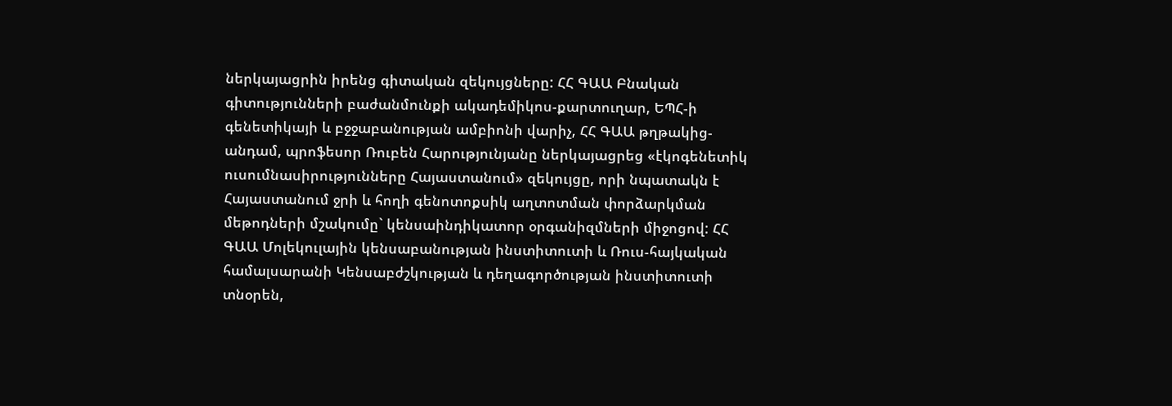ներկայացրին իրենց գիտական զեկույցները: ՀՀ ԳԱԱ Բնական գիտությունների բաժանմունքի ակադեմիկոս-քարտուղար, ԵՊՀ-ի գենետիկայի և բջջաբանության ամբիոնի վարիչ, ՀՀ ԳԱԱ թղթակից-անդամ, պրոֆեսոր Ռուբեն Հարությունյանը ներկայացրեց «էկոգենետիկ ուսումնասիրությունները Հայաստանում» զեկույցը, որի նպատակն է Հայաստանում ջրի և հողի գենոտոքսիկ աղտոտման փորձարկման մեթոդների մշակումը` կենսաինդիկատոր օրգանիզմների միջոցով: ՀՀ ԳԱԱ Մոլեկուլային կենսաբանության ինստիտուտի և Ռուս-հայկական համալսարանի Կենսաբժշկության և դեղագործության ինստիտուտի տնօրեն,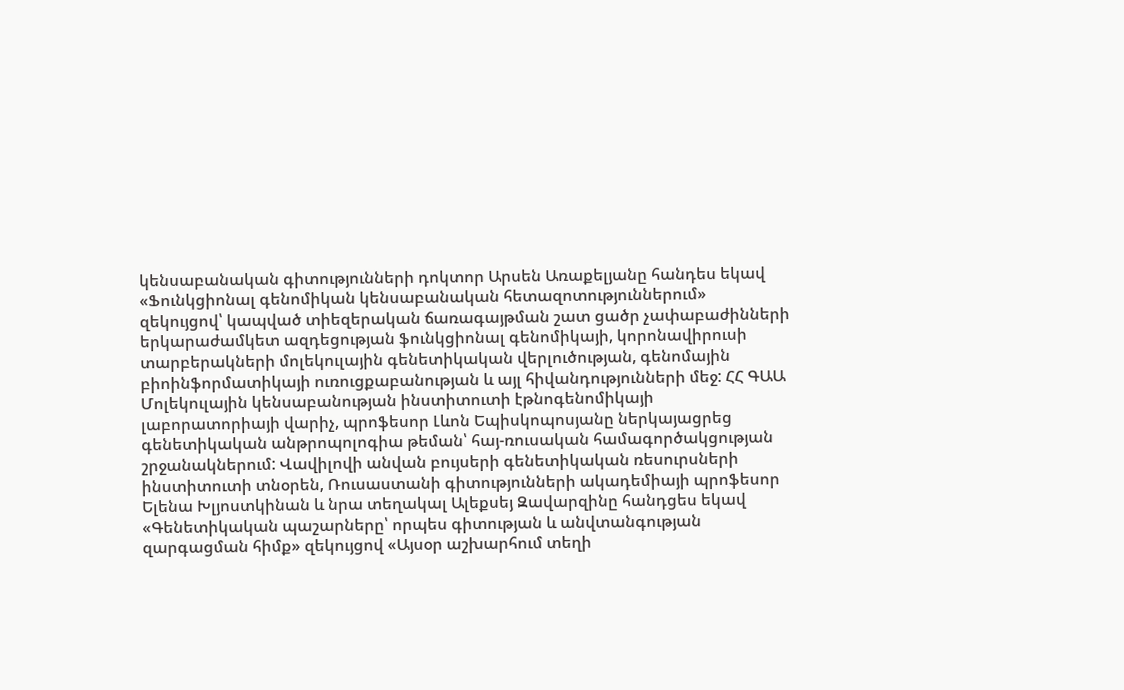կենսաբանական գիտությունների դոկտոր Արսեն Առաքելյանը հանդես եկավ «Ֆունկցիոնալ գենոմիկան կենսաբանական հետազոտություններում» զեկույցով՝ կապված տիեզերական ճառագայթման շատ ցածր չափաբաժինների երկարաժամկետ ազդեցության ֆունկցիոնալ գենոմիկայի, կորոնավիրուսի տարբերակների մոլեկուլային գենետիկական վերլուծության, գենոմային բիոինֆորմատիկայի ուռուցքաբանության և այլ հիվանդությունների մեջ: ՀՀ ԳԱԱ Մոլեկուլային կենսաբանության ինստիտուտի էթնոգենոմիկայի լաբորատորիայի վարիչ, պրոֆեսոր Լևոն Եպիսկոպոսյանը ներկայացրեց գենետիկական անթրոպոլոգիա թեման՝ հայ-ռուսական համագործակցության շրջանակներում: Վավիլովի անվան բույսերի գենետիկական ռեսուրսների ինստիտուտի տնօրեն, Ռուսաստանի գիտությունների ակադեմիայի պրոֆեսոր Ելենա Խլյոստկինան և նրա տեղակալ Ալեքսեյ Զավարզինը հանդցես եկավ «Գենետիկական պաշարները՝ որպես գիտության և անվտանգության զարգացման հիմք» զեկույցով «Այսօր աշխարհում տեղի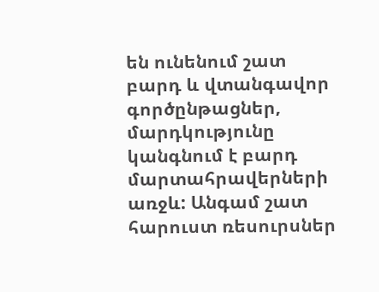են ունենում շատ բարդ և վտանգավոր գործընթացներ, մարդկությունը կանգնում է բարդ մարտահրավերների առջև: Անգամ շատ հարուստ ռեսուրսներ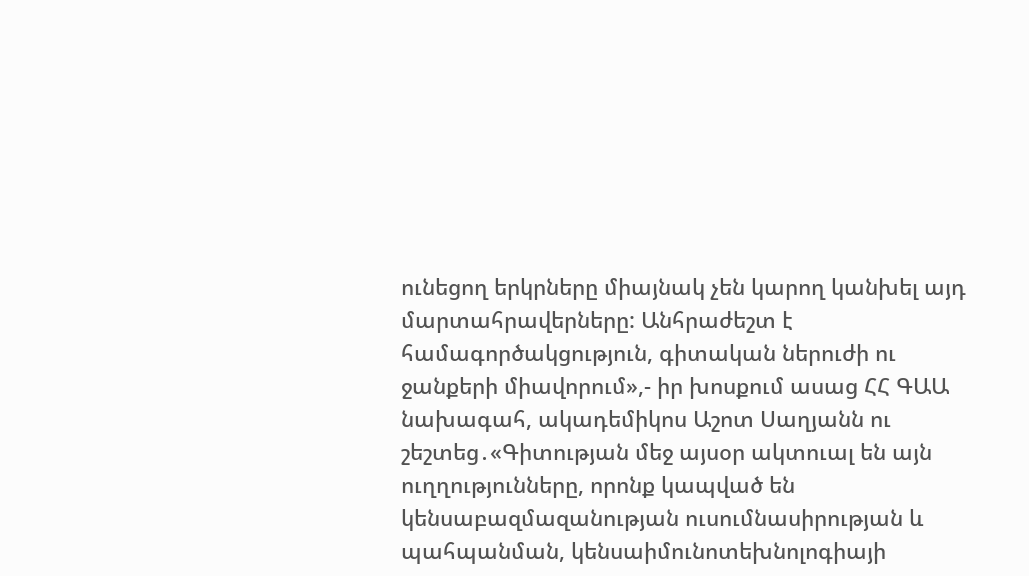ունեցող երկրները միայնակ չեն կարող կանխել այդ մարտահրավերները: Անհրաժեշտ է համագործակցություն, գիտական ներուժի ու ջանքերի միավորում»,- իր խոսքում ասաց ՀՀ ԳԱԱ նախագահ, ակադեմիկոս Աշոտ Սաղյանն ու շեշտեց․«Գիտության մեջ այսօր ակտուալ են այն ուղղությունները, որոնք կապված են կենսաբազմազանության ուսումնասիրության և պահպանման, կենսաիմունոտեխնոլոգիայի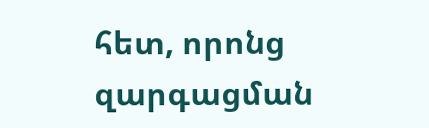հետ, որոնց զարգացման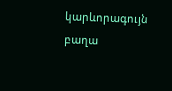կարևորագույն բաղա